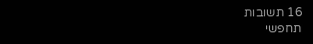16 תשובות
תחפשי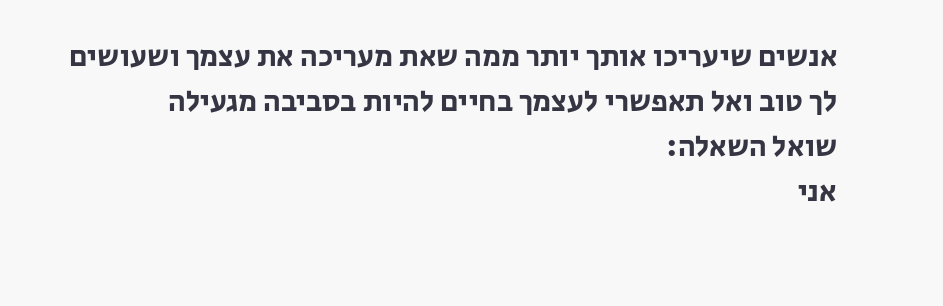אנשים שיעריכו אותך יותר ממה שאת מעריכה את עצמך ושעושים לך טוב ואל תאפשרי לעצמך בחיים להיות בסביבה מגעילה
שואל השאלה:
אני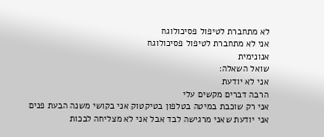לא מתחברת לטיפול פסיכולוגח
אני לא מתחברת לטיפול פסיכולוגח
אנונימית
שואל השאלה:
אני לא יודעת
הרבה דברים מקשים עלי
אני רק שוכבת במיטה בטלפון בטיקטוק אני בקושי משנה הבעת פנים
אני יודעת שאני מרגישה לבד אבל אני לא מצליחה לבכות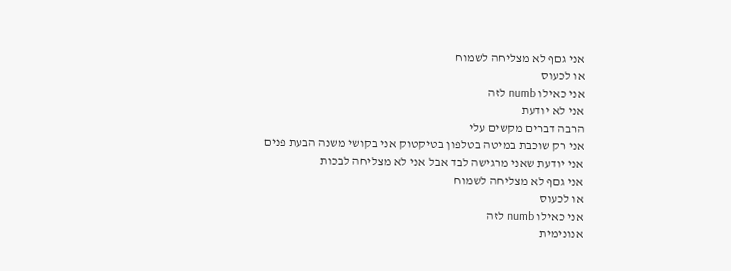אני גםף לא מצליחה לשמוח
או לכעוס
אני כאילו numb לזה
אני לא יודעת
הרבה דברים מקשים עלי
אני רק שוכבת במיטה בטלפון בטיקטוק אני בקושי משנה הבעת פנים
אני יודעת שאני מרגישה לבד אבל אני לא מצליחה לבכות
אני גםף לא מצליחה לשמוח
או לכעוס
אני כאילו numb לזה
אנונימית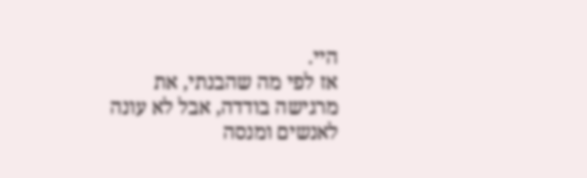היי.
אז לפי מה שהבנתי, את מרגישה בודדה, אבל לא עונה לאנשים ומנסה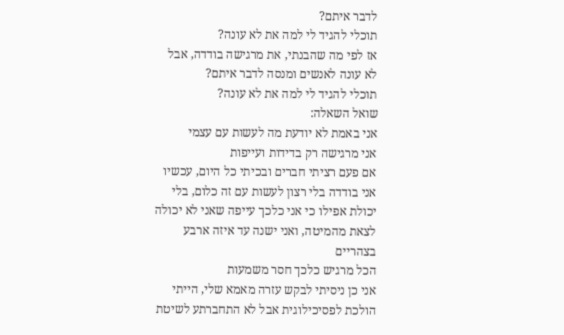לדבר איתם?
תוכלי להגיד לי למה את לא עונה?
אז לפי מה שהבנתי, את מרגישה בודדה, אבל לא עונה לאנשים ומנסה לדבר איתם?
תוכלי להגיד לי למה את לא עונה?
שואל השאלה:
אני באמת לא יודעת מה לעשות עם עצמי
אני מרגישה רק בדידות ועייפות
אם פעם רציתי חברים ובכיתי כל היום, עכשיו אני בודדה בלי רצון לעשות עם זה כלום, בלי יכולת אפילו כי אני כלכך עייפה שאני לא יכולה לצאת מהמיטה, ואני ישנה עד איזה ארבע בצהריים
הכל מרגיש כלכך חסר משמעות
אני כן ניסיתי לבקש עזרה מאמא שלי, הייתי הולכת לפסיכילוגית אבל לא התחברתע לשיטת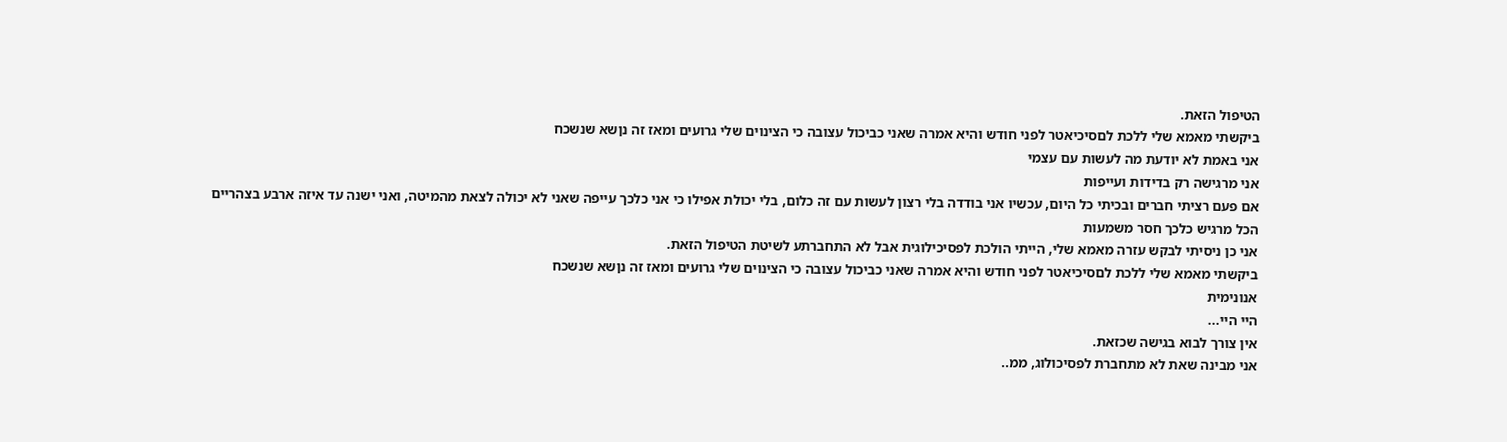הטיפול הזאת.
ביקשתי מאמא שלי ללכת לםסיכיאטר לפני חודש והיא אמרה שאני כביכול עצובה כי הצינוים שלי גרועים ומאז זה נןשא שנשכח
אני באמת לא יודעת מה לעשות עם עצמי
אני מרגישה רק בדידות ועייפות
אם פעם רציתי חברים ובכיתי כל היום, עכשיו אני בודדה בלי רצון לעשות עם זה כלום, בלי יכולת אפילו כי אני כלכך עייפה שאני לא יכולה לצאת מהמיטה, ואני ישנה עד איזה ארבע בצהריים
הכל מרגיש כלכך חסר משמעות
אני כן ניסיתי לבקש עזרה מאמא שלי, הייתי הולכת לפסיכילוגית אבל לא התחברתע לשיטת הטיפול הזאת.
ביקשתי מאמא שלי ללכת לםסיכיאטר לפני חודש והיא אמרה שאני כביכול עצובה כי הצינוים שלי גרועים ומאז זה נןשא שנשכח
אנונימית
היי היי...
אין צורך לבוא בגישה שכזאת.
אני מבינה שאת לא מתחברת לפסיכולוג, ממ..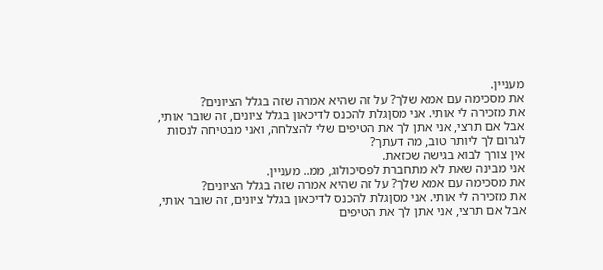מעניין.
את מסכימה עם אמא שלך? על זה שהיא אמרה שזה בגלל הציונים?
את מזכירה לי אותי. אני מסןגלת להכנס לדיכאון בגלל ציונים, זה שובר אותי, אבל אם תרצי, אני אתן לך את הטיפים שלי להצלחה, ואני מבטיחה לנסות לגרום לך ליותר טוב, מה דעתך?
אין צורך לבוא בגישה שכזאת.
אני מבינה שאת לא מתחברת לפסיכולוג, ממ.. מעניין.
את מסכימה עם אמא שלך? על זה שהיא אמרה שזה בגלל הציונים?
את מזכירה לי אותי. אני מסןגלת להכנס לדיכאון בגלל ציונים, זה שובר אותי, אבל אם תרצי, אני אתן לך את הטיפים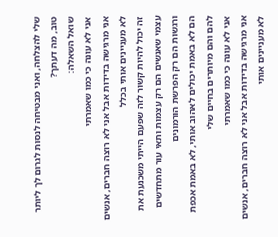שלי להצלחה, ואני מבטיחה לנסות לגרום לך ליותר טוב, מה דעתך?
שואל השאלה:
אני לא עונה כי כמו שאמרתי
אני מרגישה בדידות אבל אני לא רוצה חברים, אנשים לא מעניינים אותי בכלל
זה יכול להיות קשור לזה שפעם הייתי משכנעת את עצמי שאנשים הם רק עצמות ותאי עור מתחדשים ורגשות הם רק הפרשת הורמונים
הם לא באמת יכולים לאהוב אותי, לא באמת אכפת להם והם מיותרים בחיים שלי
אני לא עונה כי כמו שאמרתי
אני מרגישה בדידות אבל אני לא רוצה חברים, אנשים לא מעניינים אותי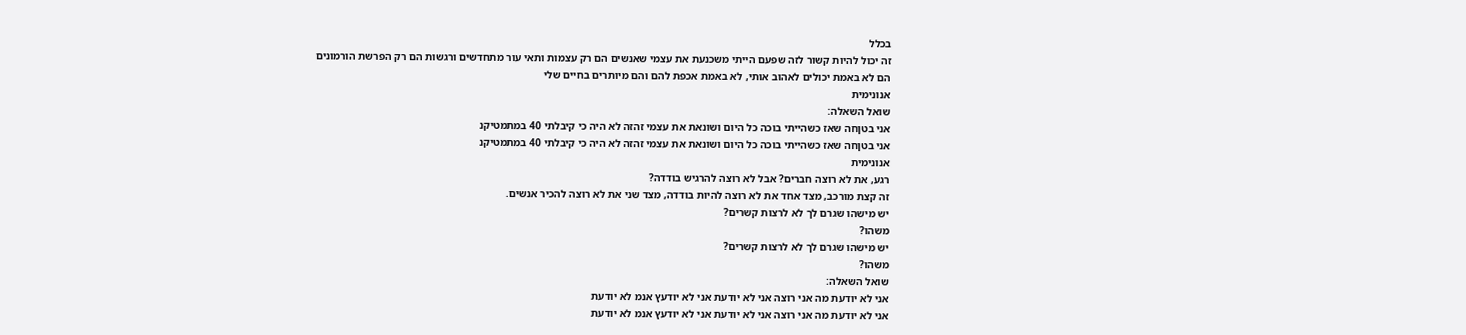בכלל
זה יכול להיות קשור לזה שפעם הייתי משכנעת את עצמי שאנשים הם רק עצמות ותאי עור מתחדשים ורגשות הם רק הפרשת הורמונים
הם לא באמת יכולים לאהוב אותי, לא באמת אכפת להם והם מיותרים בחיים שלי
אנונימית
שואל השאלה:
אני בטןחה שאז כשהייתי בוכה כל היום ושונאת את עצמי זהזה לא היה כי קיבלתי 40 במתמטיקנ
אני בטןחה שאז כשהייתי בוכה כל היום ושונאת את עצמי זהזה לא היה כי קיבלתי 40 במתמטיקנ
אנונימית
רגע, את לא רוצה חברים? אבל לא רוצה להרגיש בודדה?
זה קצת מורכב, מצד אחד את לא רוצה להיות בודדה, מצד שני את לא רוצה להכיר אנשים.
יש מישהו שגרם לך לא לרצות קשרים?
משהו?
יש מישהו שגרם לך לא לרצות קשרים?
משהו?
שואל השאלה:
אני לא יודעת מה אני רוצה אני לא יודעת אני לא יודעץ אנמ לא יודעת
אני לא יודעת מה אני רוצה אני לא יודעת אני לא יודעץ אנמ לא יודעת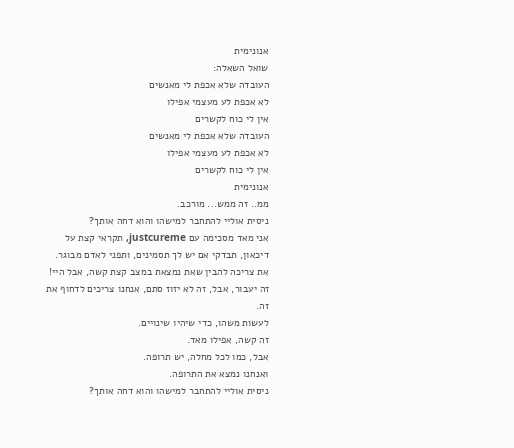אנונימית
שואל השאלה:
העובדה שלא אכפת לי מאנשים
לא אכפת לע מעצמי אפילו
אין לי כוח לקשרים
העובדה שלא אכפת לי מאנשים
לא אכפת לע מעצמי אפילו
אין לי כוח לקשרים
אנונימית
ממ.. זה ממש... מורכב.
ניסית אוליי להתחבר למישהו והוא דחה אותך?
אני מאד מסכימה עם justcureme, תקראי קצת על דיכאון, תבדקי אם יש לך תסמינים, ותפני לאדם מבוגר.
את צריכה להבין שאת נמצאת במצב קצת קשה, אבל היי!
זה יעבור, אבל, זה לא יזוז סתם, אנחנו צריכים לדחוף את זה.
לעשות משהו, כדי שיהיו שינויים.
זה קשה, אפילו מאד.
אבל, כמו לכל מחלה, יש תרופה.
ואנחנו נמצא את התרופה.
ניסית אוליי להתחבר למישהו והוא דחה אותך?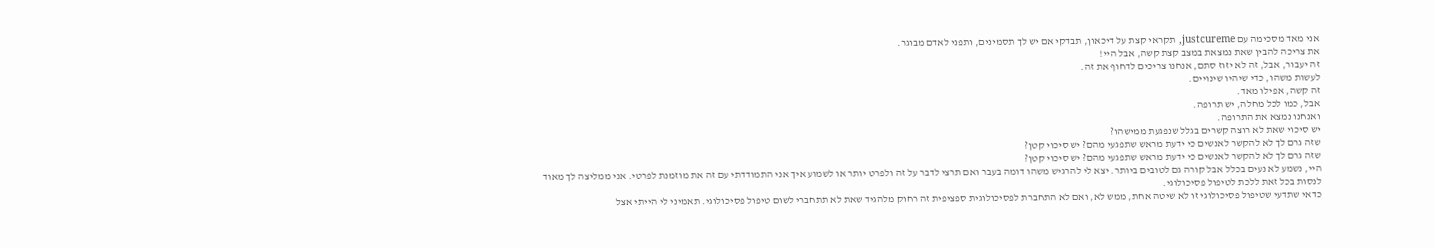אני מאד מסכימה עם justcureme, תקראי קצת על דיכאון, תבדקי אם יש לך תסמינים, ותפני לאדם מבוגר.
את צריכה להבין שאת נמצאת במצב קצת קשה, אבל היי!
זה יעבור, אבל, זה לא יזוז סתם, אנחנו צריכים לדחוף את זה.
לעשות משהו, כדי שיהיו שינויים.
זה קשה, אפילו מאד.
אבל, כמו לכל מחלה, יש תרופה.
ואנחנו נמצא את התרופה.
יש סיכוי שאת לא רוצה קשרים בגלל שנפגעת ממישהו?
שזה גרם לך לא להקשר לאנשים כי ידעת מראש שתפגעי מהם? יש סיכוי קטן?
שזה גרם לך לא להקשר לאנשים כי ידעת מראש שתפגעי מהם? יש סיכוי קטן?
היי, נשמע לא נעים בכלל אבל קורה גם לטובים ביותר. יצא לי להרגיש משהו דומה בעבר ואם תרצי לדבר על זה ולפרט יותר או לשמוע איך אני התמודדתי עם זה את מוזמנת לפרטי. אני ממליצה לך מאוד לנסות בכל זאת ללכת לטיפול פסיכולוגי.
כדאי שתדעי שטיפול פסיכולוגי זו לא שיטה אחת, ממש לא, ואם לא התחברת לפסיכולוגית ספציפית זה רחוק מלהגיד שאת לא תתחברי לשום טיפול פסיכולוגי. תאמיני לי הייתי אצל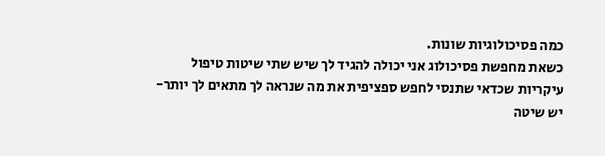כמה פסיכולוגיות שונות.
כשאת מחפשת פסיכולוג אני יכולה להגיד לך שיש שתי שיטות טיפול עיקריות שכדאי שתנסי לחפש ספציפית את מה שנראה לך מתאים לך יותר-
יש שיטה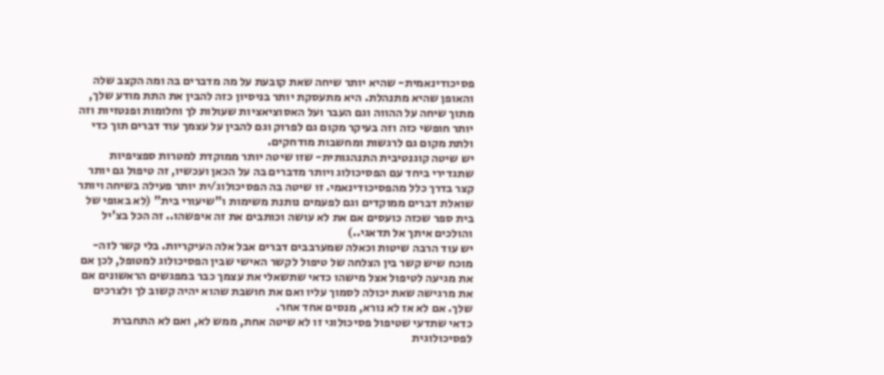פסיכודינאמית- שהיא יותר שיחה שאת קובעת על מה מדברים בה ומה הקצב שלה והאופן שהיא מתנהלת. היא מתעסקת יותר בניסיון כזה להבין את התת מודע שלך, מתוך שיחה על ההווה וגם העבר ועל האסוציאציות שעולות לך וחלומות ופנטזיות וזה יותר חופשי כזה וזה בעיקר מקום גם לפרוק וגם להבין על עצמך עוד דברים תוך כדי ולתת מקום גם לרגשות ומחשבות מודחקים.
יש שיטה קוגנטיבית התנהגותית- שזו שיטה יותר ממוקדת למטרות ספציפיות שתגדירי ביחד עם הפסיכולוג ויותר מדברים בה על הכאן ועכשיו, זה טיפול גם יותר קצר בדרך כלל מהפסיכודינאמי. זו שיטה בה הפסיכולוג/ית יותר פעילה בשיחה ויותר שואלת דברים ממוקדים וגם לפעמים נותנת משימות ו"שיעורי בית" (לא באופי של בית ספר שכזה כועסים אם את לא עושה וכותבים את זה איפשהו.. זה הכל בצ'יל והולכים איתך אל תדאגי..)
יש עוד הרבה שיטות וכאלה שמערבבים דברים אבל אלה העיקריות. בלי קשר לזה- מוכח שיש קשר בין הצלחה של טיפול לקשר האישי שבין הפסיכולוג למטופל, לכן אם את מגיעה לטיפול אצל מישהו כדאי שתשאלי את עצמך כבר במפגשים הראשונים אם את מרגישה שאת יכולה לסמוך עליו ואם את חושבת שהוא יהיה קשוב לך ולצרכים שלך. אם לא אז לא נורא, מנסים אחד אחר.
כדאי שתדעי שטיפול פסיכולוגי זו לא שיטה אחת, ממש לא, ואם לא התחברת לפסיכולוגית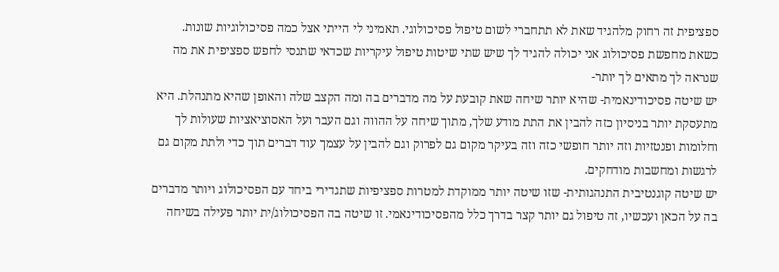ספציפית זה רחוק מלהגיד שאת לא תתחברי לשום טיפול פסיכולוגי. תאמיני לי הייתי אצל כמה פסיכולוגיות שונות.
כשאת מחפשת פסיכולוג אני יכולה להגיד לך שיש שתי שיטות טיפול עיקריות שכדאי שתנסי לחפש ספציפית את מה שנראה לך מתאים לך יותר-
יש שיטה פסיכודינאמית- שהיא יותר שיחה שאת קובעת על מה מדברים בה ומה הקצב שלה והאופן שהיא מתנהלת. היא מתעסקת יותר בניסיון כזה להבין את התת מודע שלך, מתוך שיחה על ההווה וגם העבר ועל האסוציאציות שעולות לך וחלומות ופנטזיות וזה יותר חופשי כזה וזה בעיקר מקום גם לפרוק וגם להבין על עצמך עוד דברים תוך כדי ולתת מקום גם לרגשות ומחשבות מודחקים.
יש שיטה קוגנטיבית התנהגותית- שזו שיטה יותר ממוקדת למטרות ספציפיות שתגדירי ביחד עם הפסיכולוג ויותר מדברים בה על הכאן ועכשיו, זה טיפול גם יותר קצר בדרך כלל מהפסיכודינאמי. זו שיטה בה הפסיכולוג/ית יותר פעילה בשיחה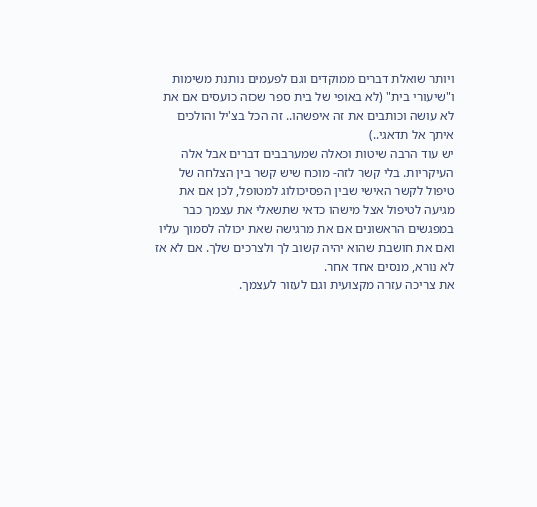ויותר שואלת דברים ממוקדים וגם לפעמים נותנת משימות ו"שיעורי בית" (לא באופי של בית ספר שכזה כועסים אם את לא עושה וכותבים את זה איפשהו.. זה הכל בצ'יל והולכים איתך אל תדאגי..)
יש עוד הרבה שיטות וכאלה שמערבבים דברים אבל אלה העיקריות. בלי קשר לזה- מוכח שיש קשר בין הצלחה של טיפול לקשר האישי שבין הפסיכולוג למטופל, לכן אם את מגיעה לטיפול אצל מישהו כדאי שתשאלי את עצמך כבר במפגשים הראשונים אם את מרגישה שאת יכולה לסמוך עליו ואם את חושבת שהוא יהיה קשוב לך ולצרכים שלך. אם לא אז לא נורא, מנסים אחד אחר.
את צריכה עזרה מקצועית וגם לעזור לעצמך.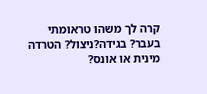קרה לך משהו טראומתי בעבר? בגידה?ניצול? הטרדה מינית או אונס?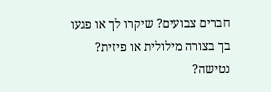חברים צבועים? שיקרו לך או פגעו בך בצורה מילולית או פיזית? נטישה?